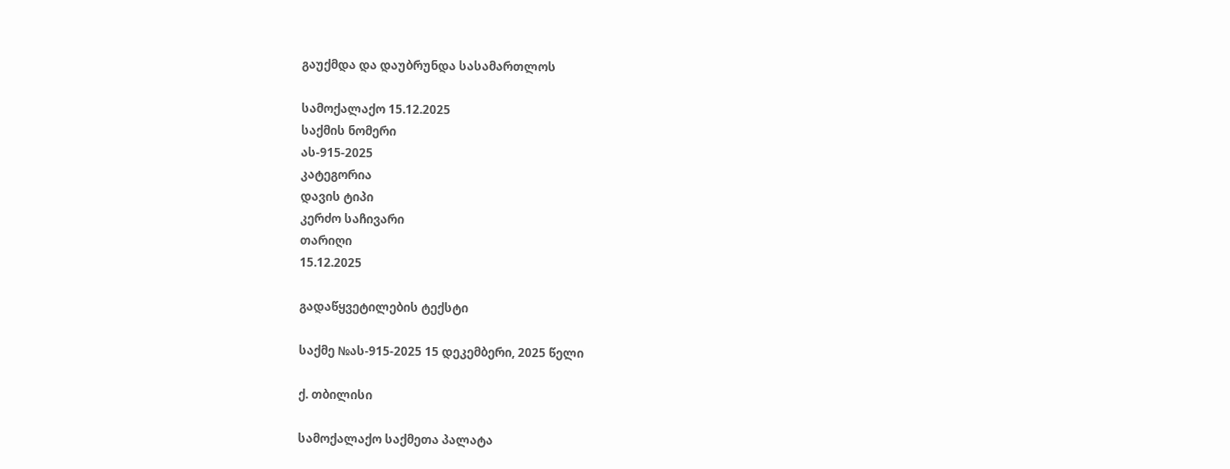გაუქმდა და დაუბრუნდა სასამართლოს

სამოქალაქო 15.12.2025
საქმის ნომერი
ას-915-2025
კატეგორია
დავის ტიპი
კერძო საჩივარი
თარიღი
15.12.2025

გადაწყვეტილების ტექსტი

საქმე №ას-915-2025 15 დეკემბერი, 2025 წელი

ქ. თბილისი

სამოქალაქო საქმეთა პალატა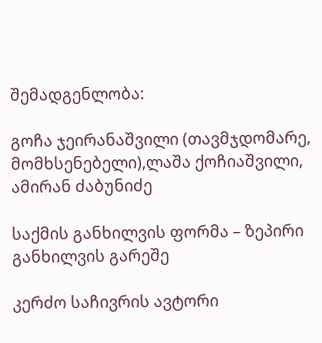შემადგენლობა:

გოჩა ჯეირანაშვილი (თავმჯდომარე, მომხსენებელი),ლაშა ქოჩიაშვილი, ამირან ძაბუნიძე

საქმის განხილვის ფორმა – ზეპირი განხილვის გარეშე

კერძო საჩივრის ავტორი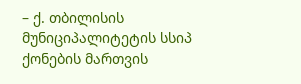– ქ. თბილისის მუნიციპალიტეტის სსიპ ქონების მართვის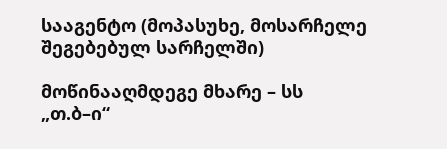სააგენტო (მოპასუხე, მოსარჩელე შეგებებულ სარჩელში)

მოწინააღმდეგე მხარე – სს „თ.ბ–ი“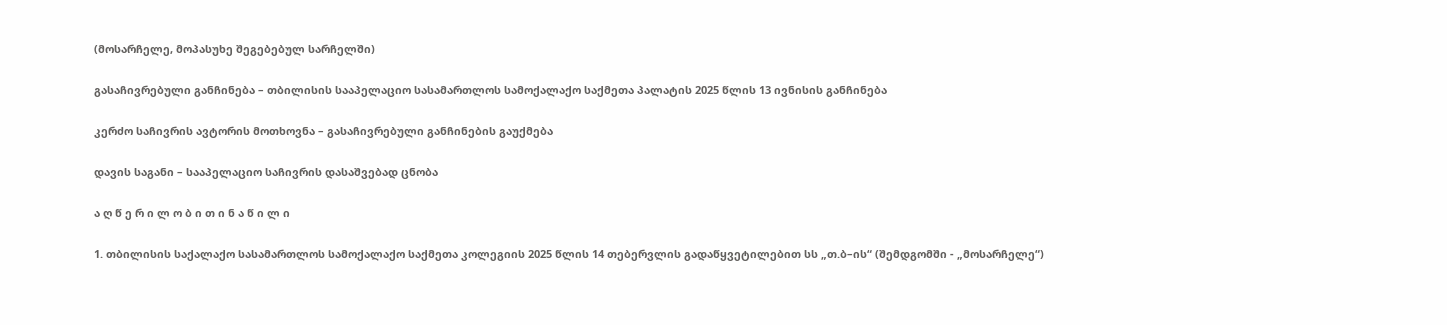(მოსარჩელე, მოპასუხე შეგებებულ სარჩელში)

გასაჩივრებული განჩინება – თბილისის სააპელაციო სასამართლოს სამოქალაქო საქმეთა პალატის 2025 წლის 13 ივნისის განჩინება

კერძო საჩივრის ავტორის მოთხოვნა – გასაჩივრებული განჩინების გაუქმება

დავის საგანი – სააპელაციო საჩივრის დასაშვებად ცნობა

ა ღ წ ე რ ი ლ ო ბ ი თ ი ნ ა წ ი ლ ი

1. თბილისის საქალაქო სასამართლოს სამოქალაქო საქმეთა კოლეგიის 2025 წლის 14 თებერვლის გადაწყვეტილებით სს „თ.ბ–ის“ (შემდგომში - „მოსარჩელე“)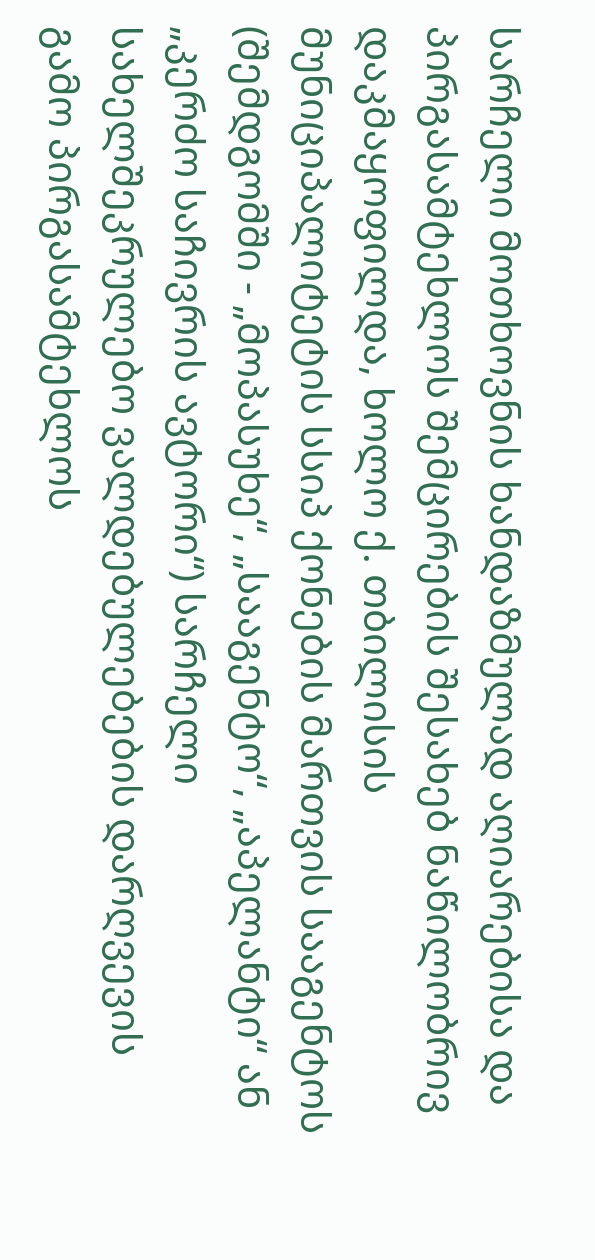სარჩელი მოთხოვნის ხანდაზმულად აღიარებისა და პირგასამტეხლოს შემცირების შესახებ ნაწილობრივ დაკმაყოფილდა, ხოლო ქ. თბილისის მუნიციპალიტეტის სსიპ ქონების მართვის სააგენტოს (შემდგომში - „მოპასუხე“, „სააგენტო“, „აპელანტი“ ან „კერძო საჩივრის ავტორი“) სარჩელი სახელშეკრულებო ვალდებულებების დარღვევის გამო პირგასამტეხლოს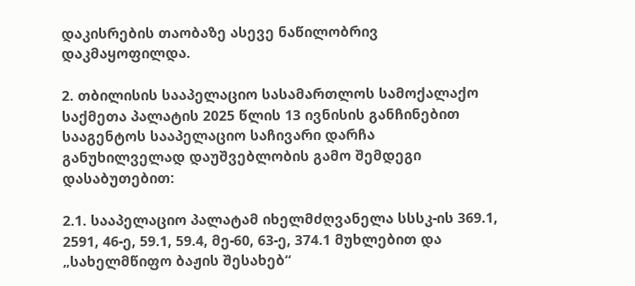დაკისრების თაობაზე ასევე ნაწილობრივ დაკმაყოფილდა.

2. თბილისის სააპელაციო სასამართლოს სამოქალაქო საქმეთა პალატის 2025 წლის 13 ივნისის განჩინებით სააგენტოს სააპელაციო საჩივარი დარჩა განუხილველად დაუშვებლობის გამო შემდეგი დასაბუთებით:

2.1. სააპელაციო პალატამ იხელმძღვანელა სსსკ-ის 369.1, 2591, 46-ე, 59.1, 59.4, მე-60, 63-ე, 374.1 მუხლებით და „სახელმწიფო ბაჟის შესახებ“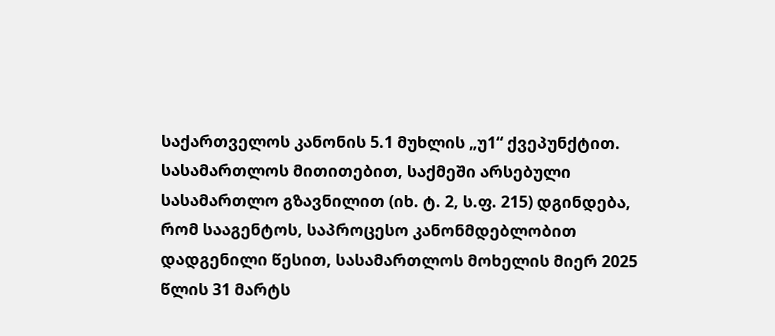საქართველოს კანონის 5.1 მუხლის „უ1“ ქვეპუნქტით. სასამართლოს მითითებით, საქმეში არსებული სასამართლო გზავნილით (იხ. ტ. 2, ს.ფ. 215) დგინდება, რომ სააგენტოს, საპროცესო კანონმდებლობით დადგენილი წესით, სასამართლოს მოხელის მიერ 2025 წლის 31 მარტს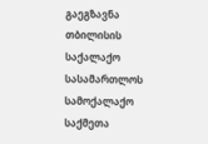გაეგზავნა თბილისის საქალაქო სასამართლოს სამოქალაქო საქმეთა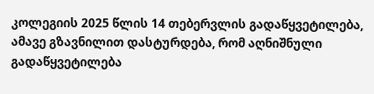კოლეგიის 2025 წლის 14 თებერვლის გადაწყვეტილება, ამავე გზავნილით დასტურდება, რომ აღნიშნული გადაწყვეტილება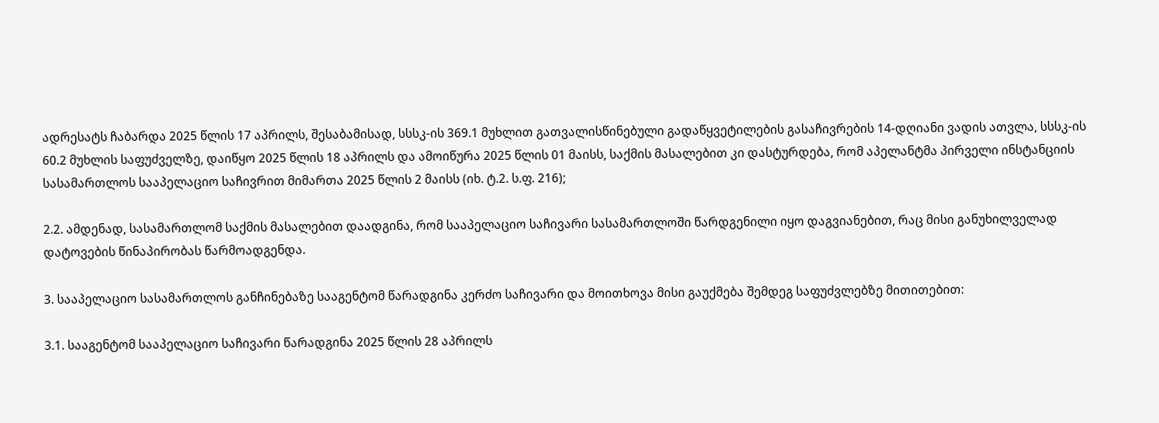ადრესატს ჩაბარდა 2025 წლის 17 აპრილს, შესაბამისად, სსსკ-ის 369.1 მუხლით გათვალისწინებული გადაწყვეტილების გასაჩივრების 14-დღიანი ვადის ათვლა, სსსკ-ის 60.2 მუხლის საფუძველზე, დაიწყო 2025 წლის 18 აპრილს და ამოიწურა 2025 წლის 01 მაისს, საქმის მასალებით კი დასტურდება, რომ აპელანტმა პირველი ინსტანციის სასამართლოს სააპელაციო საჩივრით მიმართა 2025 წლის 2 მაისს (იხ. ტ.2. ს.ფ. 216);

2.2. ამდენად, სასამართლომ საქმის მასალებით დაადგინა, რომ სააპელაციო საჩივარი სასამართლოში წარდგენილი იყო დაგვიანებით, რაც მისი განუხილველად დატოვების წინაპირობას წარმოადგენდა.

3. სააპელაციო სასამართლოს განჩინებაზე სააგენტომ წარადგინა კერძო საჩივარი და მოითხოვა მისი გაუქმება შემდეგ საფუძვლებზე მითითებით:

3.1. სააგენტომ სააპელაციო საჩივარი წარადგინა 2025 წლის 28 აპრილს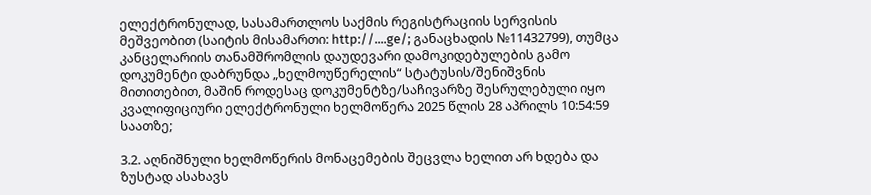ელექტრონულად, სასამართლოს საქმის რეგისტრაციის სერვისის მეშვეობით (საიტის მისამართი: http://....ge/; განაცხადის №11432799), თუმცა კანცელარიის თანამშრომლის დაუდევარი დამოკიდებულების გამო დოკუმენტი დაბრუნდა „ხელმოუწერელის“ სტატუსის/შენიშვნის მითითებით, მაშინ როდესაც დოკუმენტზე/საჩივარზე შესრულებული იყო კვალიფიციური ელექტრონული ხელმოწერა 2025 წლის 28 აპრილს 10:54:59 საათზე;

3.2. აღნიშნული ხელმოწერის მონაცემების შეცვლა ხელით არ ხდება და ზუსტად ასახავს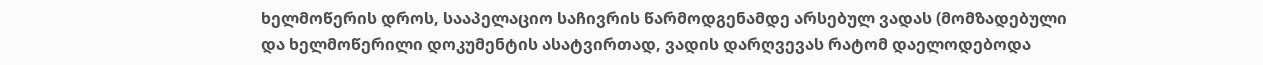ხელმოწერის დროს, სააპელაციო საჩივრის წარმოდგენამდე არსებულ ვადას (მომზადებული და ხელმოწერილი დოკუმენტის ასატვირთად, ვადის დარღვევას რატომ დაელოდებოდა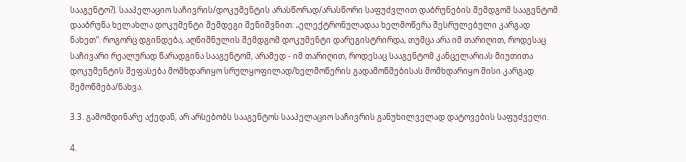სააგენტო?). სააპელაციო საჩივრის/დოკუმენტის არასწორად/არასწორი საფუძვლით დაბრუნების შემდგომ სააგენტომ დააბრუნა ხელახლა დოკუმენტი შემდეგი შენიშვნით: „ელექტრონულადაა ხელმოწერა შესრულებული კარგად ნახეთ“. როგორც დგინდება, აღნიშნულის შემდგომ დოკუმენტი დარეგისტრირდა, თუმცა არა იმ თარიღით, როდესაც საჩივარი რეალურად წარადგინა სააგენტომ, არამედ - იმ თარიღით, როდესაც სააგენტომ კანცელარიას მიუთითა დოკუმენტის შეფასება მომხდარიყო სრულყოფილად/ხელმოწერის გადამოწმებისას მომხდარიყო მისი კარგად შემოწმება/ნახვა.

3.3. გამომდინარე აქედან, არ არსებობს სააგენტოს სააპელაციო საჩივრის განუხილველად დატოვების საფუძველი.

4.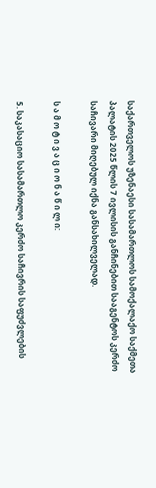საქართველოს უზენაესი სასამართლოს სამოქალაქო საქმეთა პალატის 2025 წლის 7 ივლისის განჩინებით სააგენტოს კერძო საჩივარი მიღებულ იქნა განსახილველად.

ს ა მ ო ტ ი ვ ა ც ი ო ნ ა წ ი ლ ი:

5. საკასაციო სასამართლო კერძო საჩივრის საფუძვლების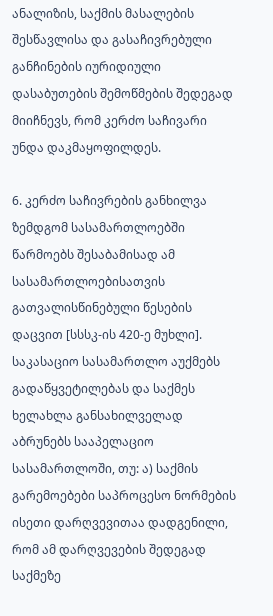ანალიზის, საქმის მასალების შესწავლისა და გასაჩივრებული განჩინების იურიდიული დასაბუთების შემოწმების შედეგად მიიჩნევს, რომ კერძო საჩივარი უნდა დაკმაყოფილდეს.

6. კერძო საჩივრების განხილვა ზემდგომ სასამართლოებში წარმოებს შესაბამისად ამ სასამართლოებისათვის გათვალისწინებული წესების დაცვით [სსსკ-ის 420-ე მუხლი]. საკასაციო სასამართლო აუქმებს გადაწყვეტილებას და საქმეს ხელახლა განსახილველად აბრუნებს სააპელაციო სასამართლოში, თუ: ა) საქმის გარემოებები საპროცესო ნორმების ისეთი დარღვევითაა დადგენილი, რომ ამ დარღვევების შედეგად საქმეზე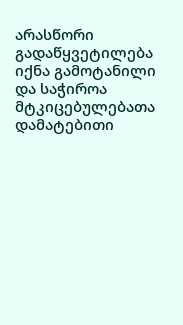არასწორი გადაწყვეტილება იქნა გამოტანილი და საჭიროა მტკიცებულებათა დამატებითი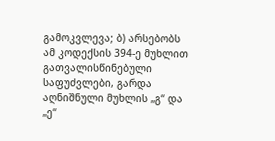გამოკვლევა; ბ) არსებობს ამ კოდექსის 394-ე მუხლით გათვალისწინებული საფუძვლები, გარდა აღნიშნული მუხლის „გ“ და „ე“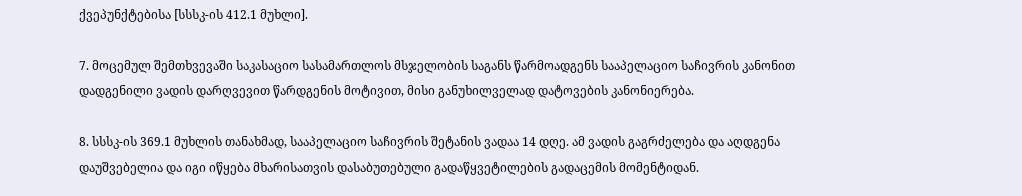ქვეპუნქტებისა [სსსკ-ის 412.1 მუხლი].

7. მოცემულ შემთხვევაში საკასაციო სასამართლოს მსჯელობის საგანს წარმოადგენს სააპელაციო საჩივრის კანონით დადგენილი ვადის დარღვევით წარდგენის მოტივით, მისი განუხილველად დატოვების კანონიერება.

8. სსსკ-ის 369.1 მუხლის თანახმად, სააპელაციო საჩივრის შეტანის ვადაა 14 დღე. ამ ვადის გაგრძელება და აღდგენა დაუშვებელია და იგი იწყება მხარისათვის დასაბუთებული გადაწყვეტილების გადაცემის მომენტიდან.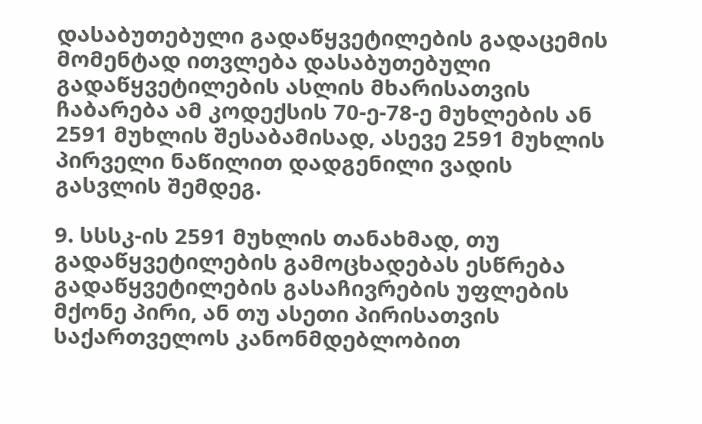დასაბუთებული გადაწყვეტილების გადაცემის მომენტად ითვლება დასაბუთებული გადაწყვეტილების ასლის მხარისათვის ჩაბარება ამ კოდექსის 70-ე-78-ე მუხლების ან 2591 მუხლის შესაბამისად, ასევე 2591 მუხლის პირველი ნაწილით დადგენილი ვადის გასვლის შემდეგ.

9. სსსკ-ის 2591 მუხლის თანახმად, თუ გადაწყვეტილების გამოცხადებას ესწრება გადაწყვეტილების გასაჩივრების უფლების მქონე პირი, ან თუ ასეთი პირისათვის საქართველოს კანონმდებლობით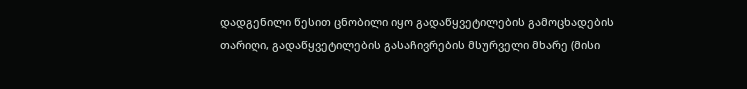დადგენილი წესით ცნობილი იყო გადაწყვეტილების გამოცხადების თარიღი, გადაწყვეტილების გასაჩივრების მსურველი მხარე (მისი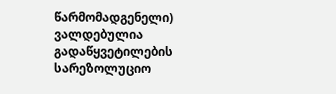წარმომადგენელი) ვალდებულია გადაწყვეტილების სარეზოლუციო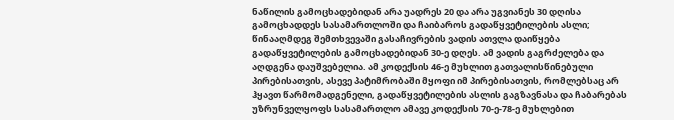ნაწილის გამოცხადებიდან არა უადრეს 20 და არა უგვიანეს 30 დღისა გამოცხადდეს სასამართლოში და ჩაიბაროს გადაწყვეტილების ასლი; წინააღმდეგ შემთხვევაში გასაჩივრების ვადის ათვლა დაიწყება გადაწყვეტილების გამოცხადებიდან 30-ე დღეს. ამ ვადის გაგრძელება და აღდგენა დაუშვებელია. ამ კოდექსის 46-ე მუხლით გათვალისწინებული პირებისათვის, ასევე პატიმრობაში მყოფი იმ პირებისათვის, რომლებსაც არ ჰყავთ წარმომადგენელი, გადაწყვეტილების ასლის გაგზავნასა და ჩაბარებას უზრუნველყოფს სასამართლო ამავე კოდექსის 70-ე-78-ე მუხლებით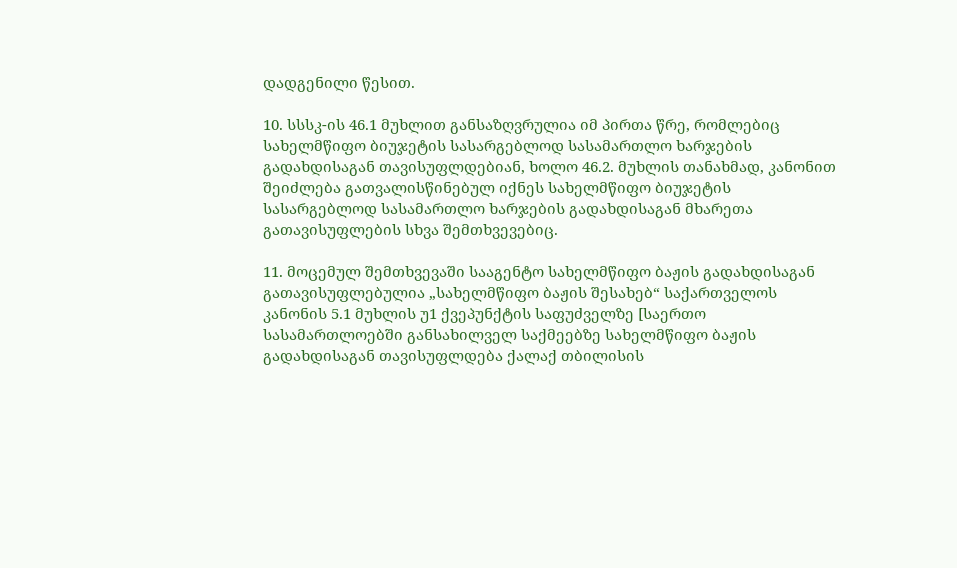დადგენილი წესით.

10. სსსკ-ის 46.1 მუხლით განსაზღვრულია იმ პირთა წრე, რომლებიც სახელმწიფო ბიუჯეტის სასარგებლოდ სასამართლო ხარჯების გადახდისაგან თავისუფლდებიან, ხოლო 46.2. მუხლის თანახმად, კანონით შეიძლება გათვალისწინებულ იქნეს სახელმწიფო ბიუჯეტის სასარგებლოდ სასამართლო ხარჯების გადახდისაგან მხარეთა გათავისუფლების სხვა შემთხვევებიც.

11. მოცემულ შემთხვევაში სააგენტო სახელმწიფო ბაჟის გადახდისაგან გათავისუფლებულია „სახელმწიფო ბაჟის შესახებ“ საქართველოს კანონის 5.1 მუხლის უ1 ქვეპუნქტის საფუძველზე [საერთო სასამართლოებში განსახილველ საქმეებზე სახელმწიფო ბაჟის გადახდისაგან თავისუფლდება ქალაქ თბილისის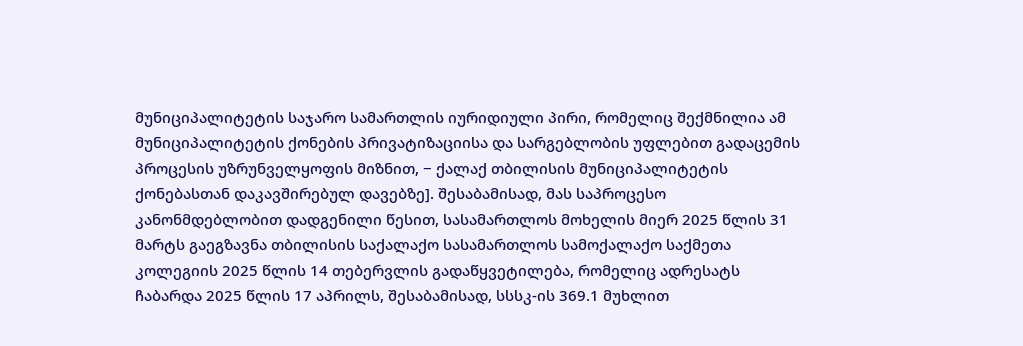მუნიციპალიტეტის საჯარო სამართლის იურიდიული პირი, რომელიც შექმნილია ამ მუნიციპალიტეტის ქონების პრივატიზაციისა და სარგებლობის უფლებით გადაცემის პროცესის უზრუნველყოფის მიზნით, − ქალაქ თბილისის მუნიციპალიტეტის ქონებასთან დაკავშირებულ დავებზე]. შესაბამისად, მას საპროცესო კანონმდებლობით დადგენილი წესით, სასამართლოს მოხელის მიერ 2025 წლის 31 მარტს გაეგზავნა თბილისის საქალაქო სასამართლოს სამოქალაქო საქმეთა კოლეგიის 2025 წლის 14 თებერვლის გადაწყვეტილება, რომელიც ადრესატს ჩაბარდა 2025 წლის 17 აპრილს, შესაბამისად, სსსკ-ის 369.1 მუხლით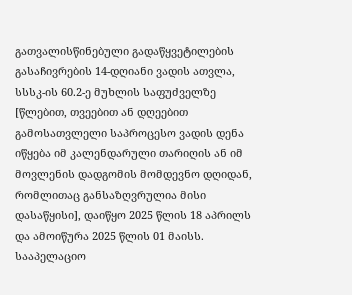გათვალისწინებული გადაწყვეტილების გასაჩივრების 14-დღიანი ვადის ათვლა, სსსკ-ის 60.2-ე მუხლის საფუძველზე [წლებით, თვეებით ან დღეებით გამოსათვლელი საპროცესო ვადის დენა იწყება იმ კალენდარული თარიღის ან იმ მოვლენის დადგომის მომდევნო დღიდან, რომლითაც განსაზღვრულია მისი დასაწყისი], დაიწყო 2025 წლის 18 აპრილს და ამოიწურა 2025 წლის 01 მაისს. სააპელაციო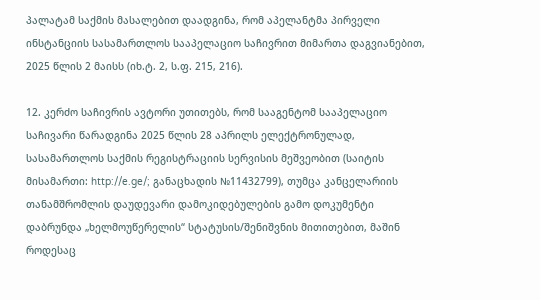პალატამ საქმის მასალებით დაადგინა, რომ აპელანტმა პირველი ინსტანციის სასამართლოს სააპელაციო საჩივრით მიმართა დაგვიანებით, 2025 წლის 2 მაისს (იხ.ტ. 2, ს.ფ. 215, 216).

12. კერძო საჩივრის ავტორი უთითებს, რომ სააგენტომ სააპელაციო საჩივარი წარადგინა 2025 წლის 28 აპრილს ელექტრონულად, სასამართლოს საქმის რეგისტრაციის სერვისის მეშვეობით (საიტის მისამართი: http://e.ge/; განაცხადის №11432799), თუმცა კანცელარიის თანამშრომლის დაუდევარი დამოკიდებულების გამო დოკუმენტი დაბრუნდა „ხელმოუწერელის“ სტატუსის/შენიშვნის მითითებით, მაშინ როდესაც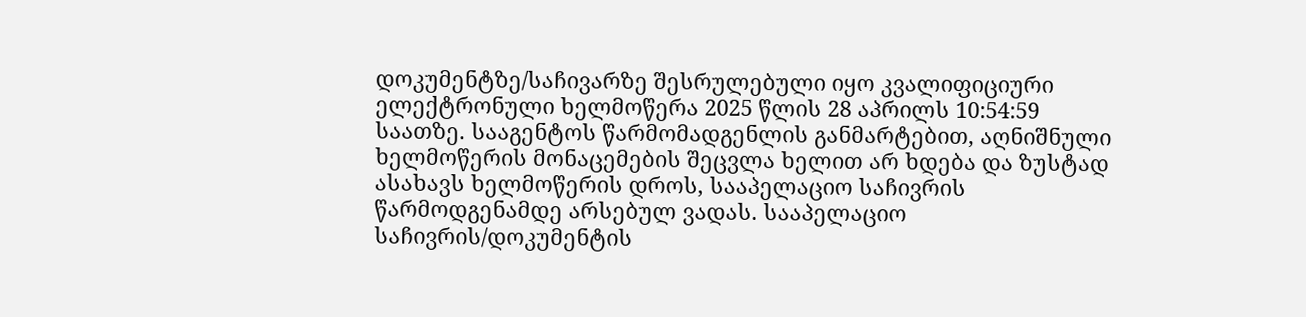დოკუმენტზე/საჩივარზე შესრულებული იყო კვალიფიციური ელექტრონული ხელმოწერა 2025 წლის 28 აპრილს 10:54:59 საათზე. სააგენტოს წარმომადგენლის განმარტებით, აღნიშნული ხელმოწერის მონაცემების შეცვლა ხელით არ ხდება და ზუსტად ასახავს ხელმოწერის დროს, სააპელაციო საჩივრის წარმოდგენამდე არსებულ ვადას. სააპელაციო საჩივრის/დოკუმენტის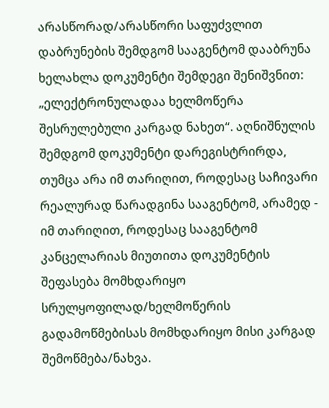არასწორად/არასწორი საფუძვლით დაბრუნების შემდგომ სააგენტომ დააბრუნა ხელახლა დოკუმენტი შემდეგი შენიშვნით: „ელექტრონულადაა ხელმოწერა შესრულებული კარგად ნახეთ“. აღნიშნულის შემდგომ დოკუმენტი დარეგისტრირდა, თუმცა არა იმ თარიღით, როდესაც საჩივარი რეალურად წარადგინა სააგენტომ, არამედ - იმ თარიღით, როდესაც სააგენტომ კანცელარიას მიუთითა დოკუმენტის შეფასება მომხდარიყო სრულყოფილად/ხელმოწერის გადამოწმებისას მომხდარიყო მისი კარგად შემოწმება/ნახვა.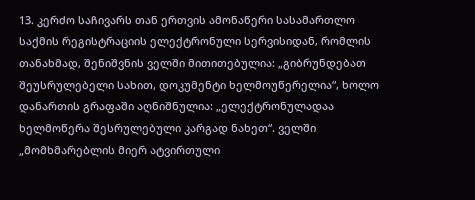13. კერძო საჩივარს თან ერთვის ამონაწერი სასამართლო საქმის რეგისტრაციის ელექტრონული სერვისიდან, რომლის თანახმად, შენიშვნის ველში მითითებულია: „გიბრუნდებათ შეუსრულებელი სახით, დოკუმენტი ხელმოუწერელია“, ხოლო დანართის გრაფაში აღნიშნულია: „ელექტრონულადაა ხელმოწერა შესრულებული კარგად ნახეთ“. ველში „მომხმარებლის მიერ ატვირთული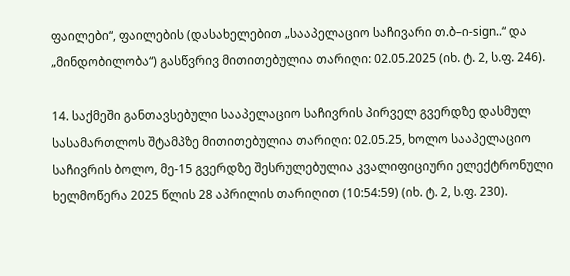ფაილები“, ფაილების (დასახელებით „სააპელაციო საჩივარი თ.ბ–ი-sign..“ და „მინდობილობა“) გასწვრივ მითითებულია თარიღი: 02.05.2025 (იხ. ტ. 2, ს.ფ. 246).

14. საქმეში განთავსებული სააპელაციო საჩივრის პირველ გვერდზე დასმულ სასამართლოს შტამპზე მითითებულია თარიღი: 02.05.25, ხოლო სააპელაციო საჩივრის ბოლო, მე-15 გვერდზე შესრულებულია კვალიფიციური ელექტრონული ხელმოწერა 2025 წლის 28 აპრილის თარიღით (10:54:59) (იხ. ტ. 2, ს.ფ. 230).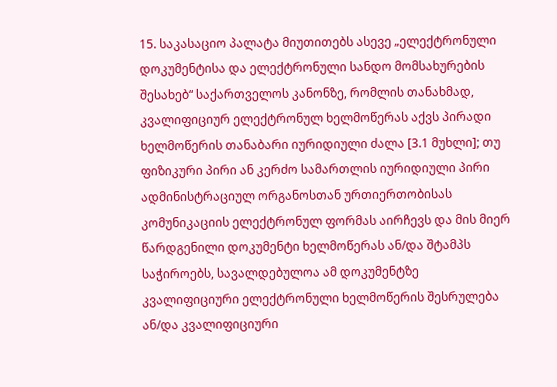15. საკასაციო პალატა მიუთითებს ასევე „ელექტრონული დოკუმენტისა და ელექტრონული სანდო მომსახურების შესახებ“ საქართველოს კანონზე, რომლის თანახმად, კვალიფიციურ ელექტრონულ ხელმოწერას აქვს პირადი ხელმოწერის თანაბარი იურიდიული ძალა [3.1 მუხლი]; თუ ფიზიკური პირი ან კერძო სამართლის იურიდიული პირი ადმინისტრაციულ ორგანოსთან ურთიერთობისას კომუნიკაციის ელექტრონულ ფორმას აირჩევს და მის მიერ წარდგენილი დოკუმენტი ხელმოწერას ან/და შტამპს საჭიროებს, სავალდებულოა ამ დოკუმენტზე კვალიფიციური ელექტრონული ხელმოწერის შესრულება ან/და კვალიფიციური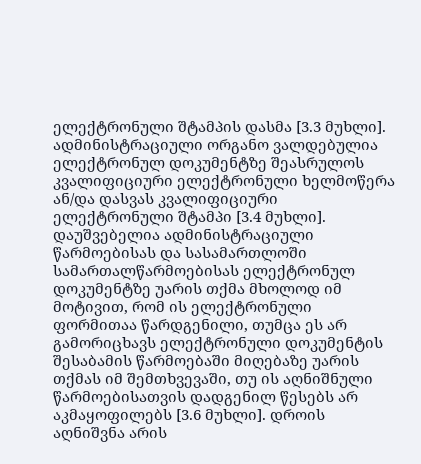ელექტრონული შტამპის დასმა [3.3 მუხლი]. ადმინისტრაციული ორგანო ვალდებულია ელექტრონულ დოკუმენტზე შეასრულოს კვალიფიციური ელექტრონული ხელმოწერა ან/და დასვას კვალიფიციური ელექტრონული შტამპი [3.4 მუხლი]. დაუშვებელია ადმინისტრაციული წარმოებისას და სასამართლოში სამართალწარმოებისას ელექტრონულ დოკუმენტზე უარის თქმა მხოლოდ იმ მოტივით, რომ ის ელექტრონული ფორმითაა წარდგენილი, თუმცა ეს არ გამორიცხავს ელექტრონული დოკუმენტის შესაბამის წარმოებაში მიღებაზე უარის თქმას იმ შემთხვევაში, თუ ის აღნიშნული წარმოებისათვის დადგენილ წესებს არ აკმაყოფილებს [3.6 მუხლი]. დროის აღნიშვნა არის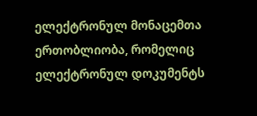ელექტრონულ მონაცემთა ერთობლიობა, რომელიც ელექტრონულ დოკუმენტს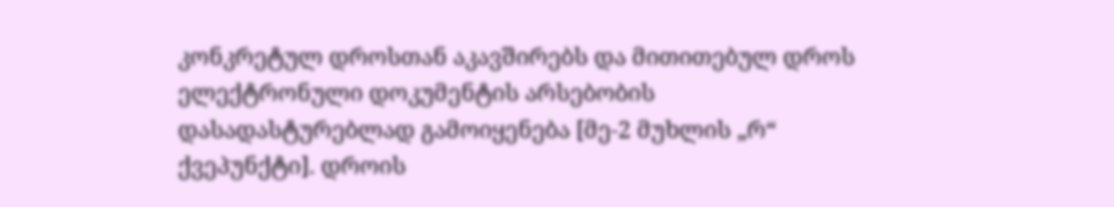კონკრეტულ დროსთან აკავშირებს და მითითებულ დროს ელექტრონული დოკუმენტის არსებობის დასადასტურებლად გამოიყენება [მე-2 მუხლის „რ“ ქვეპუნქტი]. დროის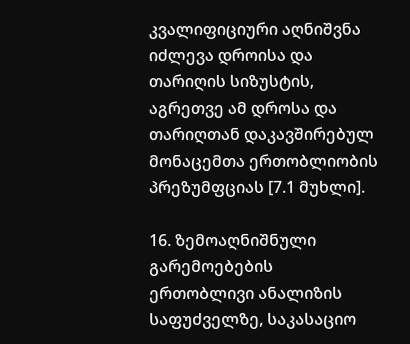კვალიფიციური აღნიშვნა იძლევა დროისა და თარიღის სიზუსტის, აგრეთვე ამ დროსა და თარიღთან დაკავშირებულ მონაცემთა ერთობლიობის პრეზუმფციას [7.1 მუხლი].

16. ზემოაღნიშნული გარემოებების ერთობლივი ანალიზის საფუძველზე, საკასაციო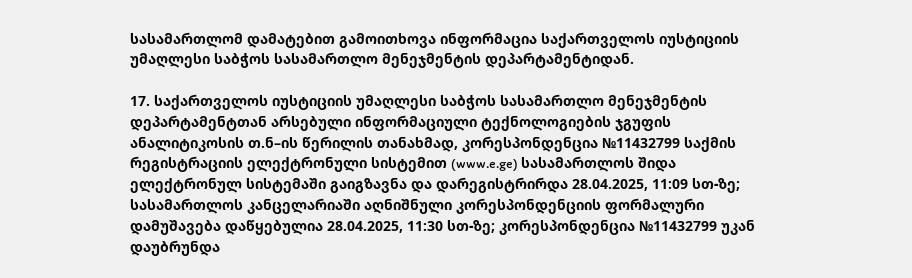სასამართლომ დამატებით გამოითხოვა ინფორმაცია საქართველოს იუსტიციის უმაღლესი საბჭოს სასამართლო მენეჯმენტის დეპარტამენტიდან.

17. საქართველოს იუსტიციის უმაღლესი საბჭოს სასამართლო მენეჯმენტის დეპარტამენტთან არსებული ინფორმაციული ტექნოლოგიების ჯგუფის ანალიტიკოსის თ.ნ–ის წერილის თანახმად, კორესპონდენცია №11432799 საქმის რეგისტრაციის ელექტრონული სისტემით (www.e.ge) სასამართლოს შიდა ელექტრონულ სისტემაში გაიგზავნა და დარეგისტრირდა 28.04.2025, 11:09 სთ-ზე; სასამართლოს კანცელარიაში აღნიშნული კორესპონდენციის ფორმალური დამუშავება დაწყებულია 28.04.2025, 11:30 სთ-ზე; კორესპონდენცია №11432799 უკან დაუბრუნდა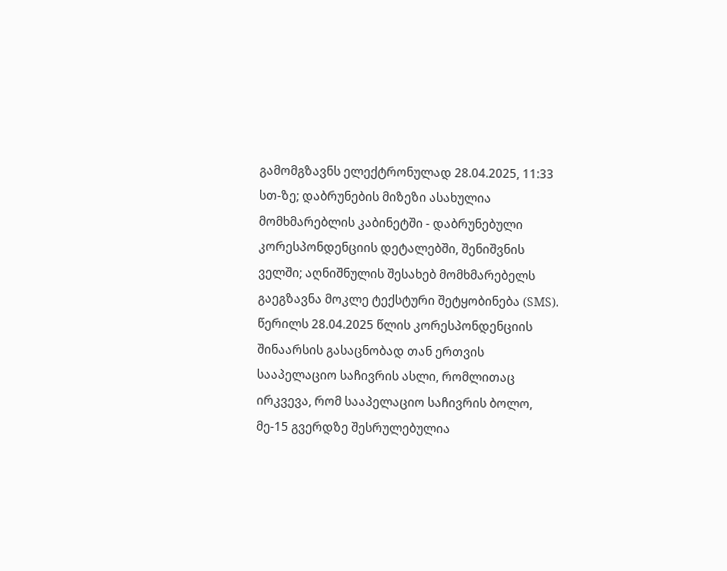გამომგზავნს ელექტრონულად 28.04.2025, 11:33 სთ-ზე; დაბრუნების მიზეზი ასახულია მომხმარებლის კაბინეტში - დაბრუნებული კორესპონდენციის დეტალებში, შენიშვნის ველში; აღნიშნულის შესახებ მომხმარებელს გაეგზავნა მოკლე ტექსტური შეტყობინება (SMS). წერილს 28.04.2025 წლის კორესპონდენციის შინაარსის გასაცნობად თან ერთვის სააპელაციო საჩივრის ასლი, რომლითაც ირკვევა, რომ სააპელაციო საჩივრის ბოლო, მე-15 გვერდზე შესრულებულია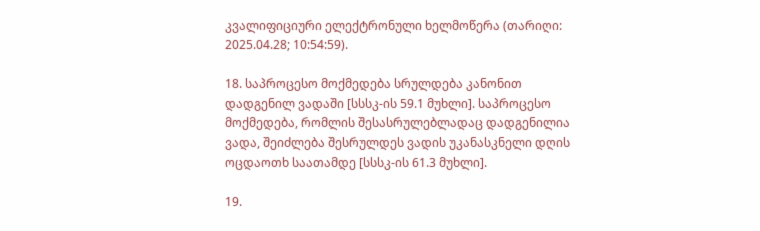კვალიფიციური ელექტრონული ხელმოწერა (თარიღი: 2025.04.28; 10:54:59).

18. საპროცესო მოქმედება სრულდება კანონით დადგენილ ვადაში [სსსკ-ის 59.1 მუხლი]. საპროცესო მოქმედება, რომლის შესასრულებლადაც დადგენილია ვადა, შეიძლება შესრულდეს ვადის უკანასკნელი დღის ოცდაოთხ საათამდე [სსსკ-ის 61.3 მუხლი].

19.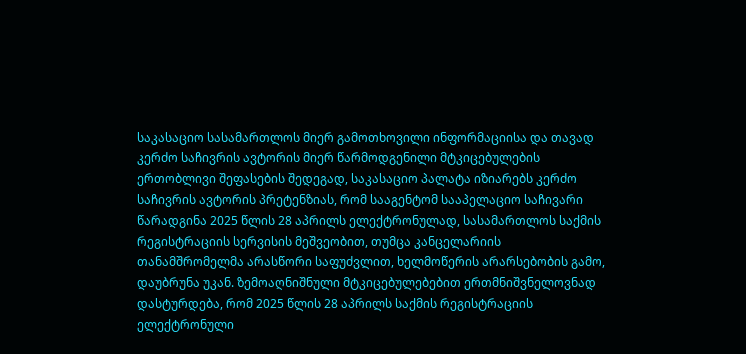საკასაციო სასამართლოს მიერ გამოთხოვილი ინფორმაციისა და თავად კერძო საჩივრის ავტორის მიერ წარმოდგენილი მტკიცებულების ერთობლივი შეფასების შედეგად, საკასაციო პალატა იზიარებს კერძო საჩივრის ავტორის პრეტენზიას, რომ სააგენტომ სააპელაციო საჩივარი წარადგინა 2025 წლის 28 აპრილს ელექტრონულად, სასამართლოს საქმის რეგისტრაციის სერვისის მეშვეობით, თუმცა კანცელარიის თანამშრომელმა არასწორი საფუძვლით, ხელმოწერის არარსებობის გამო, დაუბრუნა უკან. ზემოაღნიშნული მტკიცებულებებით ერთმნიშვნელოვნად დასტურდება, რომ 2025 წლის 28 აპრილს საქმის რეგისტრაციის ელექტრონული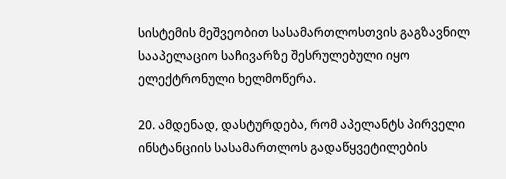სისტემის მეშვეობით სასამართლოსთვის გაგზავნილ სააპელაციო საჩივარზე შესრულებული იყო ელექტრონული ხელმოწერა.

20. ამდენად, დასტურდება, რომ აპელანტს პირველი ინსტანციის სასამართლოს გადაწყვეტილების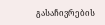გასაჩივრების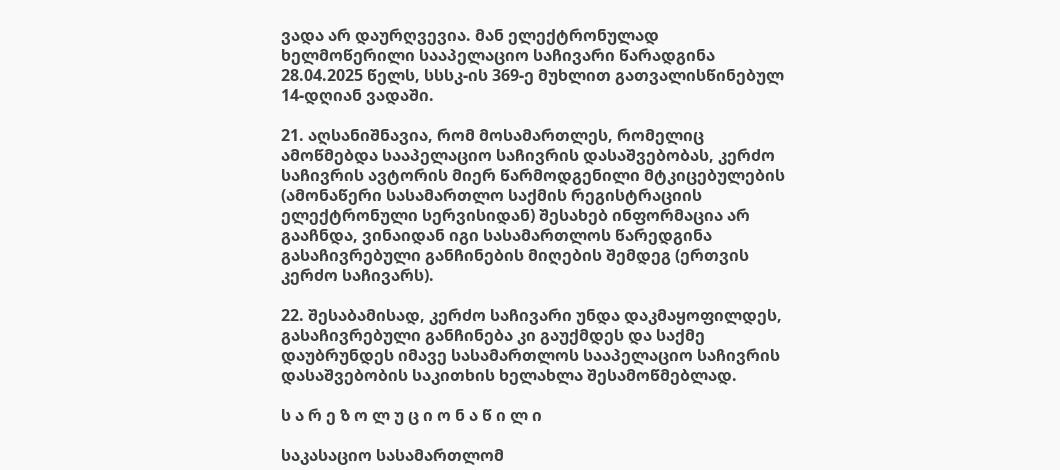ვადა არ დაურღვევია. მან ელექტრონულად ხელმოწერილი სააპელაციო საჩივარი წარადგინა 28.04.2025 წელს, სსსკ-ის 369-ე მუხლით გათვალისწინებულ 14-დღიან ვადაში.

21. აღსანიშნავია, რომ მოსამართლეს, რომელიც ამოწმებდა სააპელაციო საჩივრის დასაშვებობას, კერძო საჩივრის ავტორის მიერ წარმოდგენილი მტკიცებულების (ამონაწერი სასამართლო საქმის რეგისტრაციის ელექტრონული სერვისიდან) შესახებ ინფორმაცია არ გააჩნდა, ვინაიდან იგი სასამართლოს წარედგინა გასაჩივრებული განჩინების მიღების შემდეგ (ერთვის კერძო საჩივარს).

22. შესაბამისად, კერძო საჩივარი უნდა დაკმაყოფილდეს, გასაჩივრებული განჩინება კი გაუქმდეს და საქმე დაუბრუნდეს იმავე სასამართლოს სააპელაციო საჩივრის დასაშვებობის საკითხის ხელახლა შესამოწმებლად.

ს ა რ ე ზ ო ლ უ ც ი ო ნ ა წ ი ლ ი

საკასაციო სასამართლომ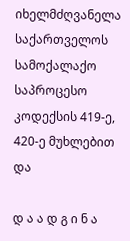იხელმძღვანელა საქართველოს სამოქალაქო საპროცესო კოდექსის 419-ე, 420-ე მუხლებით და

დ ა ა დ გ ი ნ ა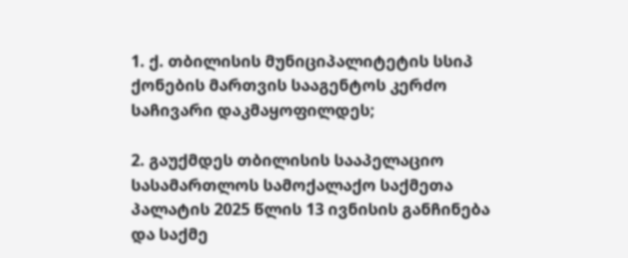1. ქ. თბილისის მუნიციპალიტეტის სსიპ ქონების მართვის სააგენტოს კერძო საჩივარი დაკმაყოფილდეს;

2. გაუქმდეს თბილისის სააპელაციო სასამართლოს სამოქალაქო საქმეთა პალატის 2025 წლის 13 ივნისის განჩინება და საქმე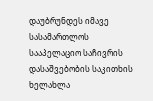დაუბრუნდეს იმავე სასამართლოს სააპელაციო საჩივრის დასაშვებობის საკითხის ხელახლა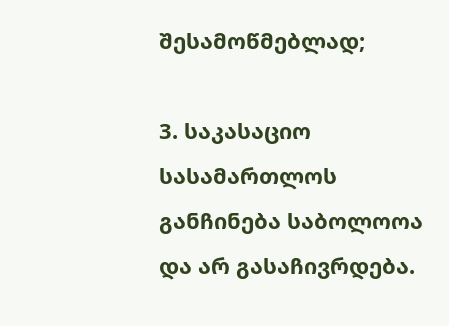შესამოწმებლად;

3. საკასაციო სასამართლოს განჩინება საბოლოოა და არ გასაჩივრდება.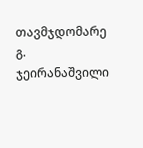თავმჯდომარე გ. ჯეირანაშვილი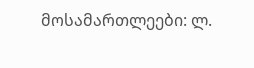მოსამართლეები: ლ.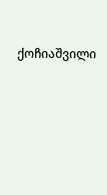ქოჩიაშვილი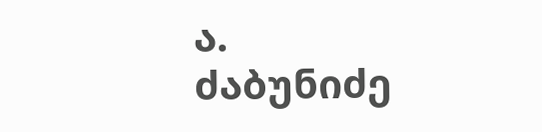ა. ძაბუნიძე